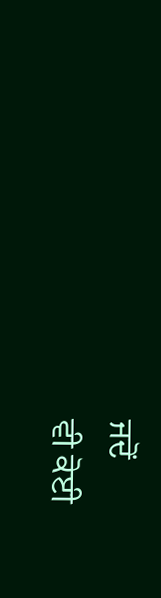ਜਦੋਂ
ਵੀ ਕੋਈ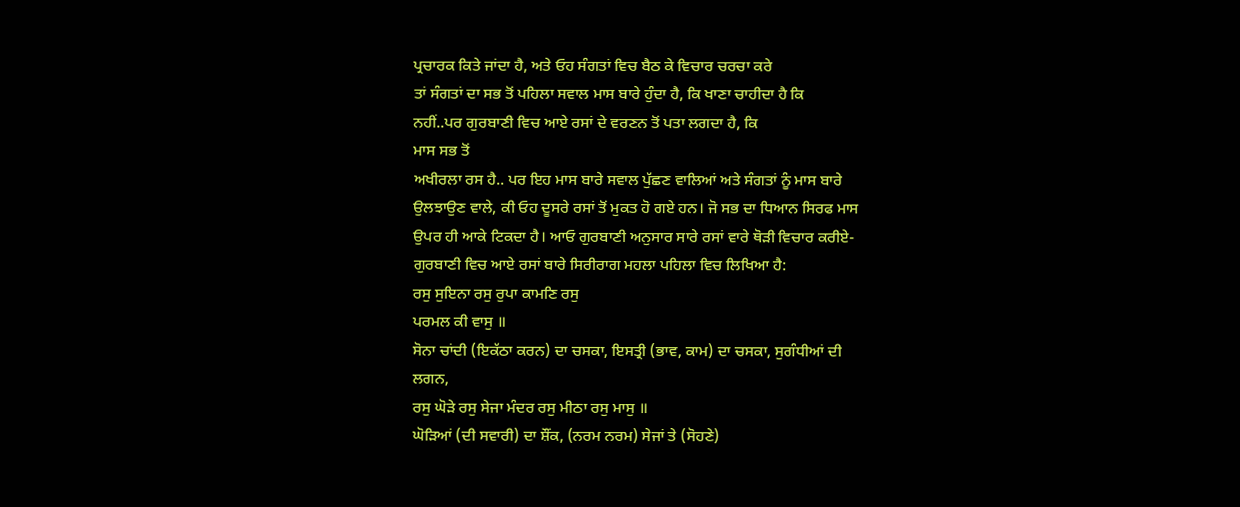ਪ੍ਰਚਾਰਕ ਕਿਤੇ ਜਾਂਦਾ ਹੈ, ਅਤੇ ਓਹ ਸੰਗਤਾਂ ਵਿਚ ਬੈਠ ਕੇ ਵਿਚਾਰ ਚਰਚਾ ਕਰੇ
ਤਾਂ ਸੰਗਤਾਂ ਦਾ ਸਭ ਤੋਂ ਪਹਿਲਾ ਸਵਾਲ ਮਾਸ ਬਾਰੇ ਹੁੰਦਾ ਹੈ, ਕਿ ਖਾਣਾ ਚਾਹੀਦਾ ਹੈ ਕਿ
ਨਹੀਂ..ਪਰ ਗੁਰਬਾਣੀ ਵਿਚ ਆਏ ਰਸਾਂ ਦੇ ਵਰਣਨ ਤੋਂ ਪਤਾ ਲਗਦਾ ਹੈ, ਕਿ
ਮਾਸ ਸਭ ਤੋਂ
ਅਖੀਰਲਾ ਰਸ ਹੈ.. ਪਰ ਇਹ ਮਾਸ ਬਾਰੇ ਸਵਾਲ ਪੁੱਛਣ ਵਾਲਿਆਂ ਅਤੇ ਸੰਗਤਾਂ ਨੂੰ ਮਾਸ ਬਾਰੇ
ਉਲਝਾਉਣ ਵਾਲੇ, ਕੀ ਓਹ ਦੂਸਰੇ ਰਸਾਂ ਤੋਂ ਮੁਕਤ ਹੋ ਗਏ ਹਨ। ਜੋ ਸਭ ਦਾ ਧਿਆਨ ਸਿਰਫ ਮਾਸ
ਉਪਰ ਹੀ ਆਕੇ ਟਿਕਦਾ ਹੈ। ਆਓ ਗੁਰਬਾਣੀ ਅਨੁਸਾਰ ਸਾਰੇ ਰਸਾਂ ਵਾਰੇ ਥੋੜੀ ਵਿਚਾਰ ਕਰੀਏ-
ਗੁਰਬਾਣੀ ਵਿਚ ਆਏ ਰਸਾਂ ਬਾਰੇ ਸਿਰੀਰਾਗ ਮਹਲਾ ਪਹਿਲਾ ਵਿਚ ਲਿਖਿਆ ਹੈ:
ਰਸੁ ਸੁਇਨਾ ਰਸੁ ਰੁਪਾ ਕਾਮਣਿ ਰਸੁ
ਪਰਮਲ ਕੀ ਵਾਸੁ ॥
ਸੋਨਾ ਚਾਂਦੀ (ਇਕੱਠਾ ਕਰਨ) ਦਾ ਚਸਕਾ, ਇਸਤ੍ਰੀ (ਭਾਵ, ਕਾਮ) ਦਾ ਚਸਕਾ, ਸੁਗੰਧੀਆਂ ਦੀ
ਲਗਨ,
ਰਸੁ ਘੋੜੇ ਰਸੁ ਸੇਜਾ ਮੰਦਰ ਰਸੁ ਮੀਠਾ ਰਸੁ ਮਾਸੁ ॥
ਘੋੜਿਆਂ (ਦੀ ਸਵਾਰੀ) ਦਾ ਸ਼ੌਂਕ, (ਨਰਮ ਨਰਮ) ਸੇਜਾਂ ਤੇ (ਸੋਹਣੇ)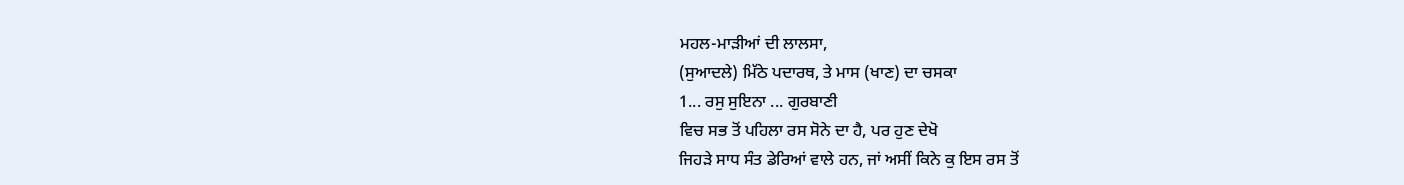ਮਹਲ-ਮਾੜੀਆਂ ਦੀ ਲਾਲਸਾ,
(ਸੁਆਦਲੇ) ਮਿੱਠੇ ਪਦਾਰਥ, ਤੇ ਮਾਸ (ਖਾਣ) ਦਾ ਚਸਕਾ
1... ਰਸੁ ਸੁਇਨਾ ... ਗੁਰਬਾਣੀ
ਵਿਚ ਸਭ ਤੋਂ ਪਹਿਲਾ ਰਸ ਸੋਨੇ ਦਾ ਹੈ, ਪਰ ਹੁਣ ਦੇਖੋ
ਜਿਹੜੇ ਸਾਧ ਸੰਤ ਡੇਰਿਆਂ ਵਾਲੇ ਹਨ, ਜਾਂ ਅਸੀਂ ਕਿਨੇ ਕੁ ਇਸ ਰਸ ਤੋਂ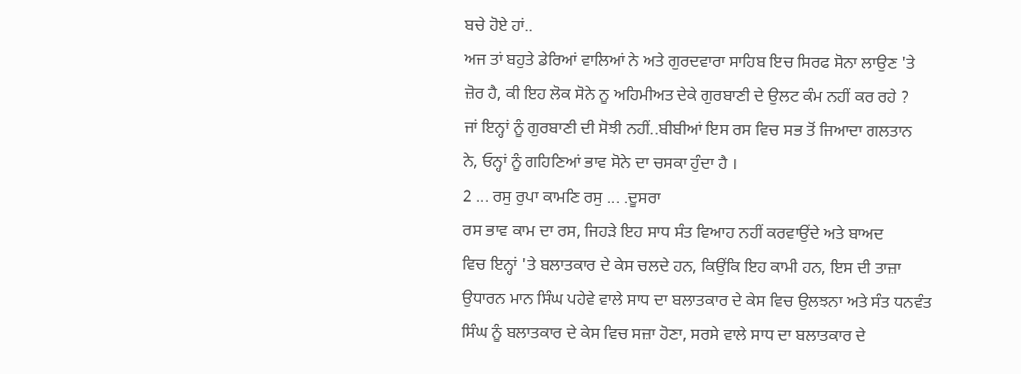ਬਚੇ ਹੋਏ ਹਾਂ..
ਅਜ ਤਾਂ ਬਹੁਤੇ ਡੇਰਿਆਂ ਵਾਲਿਆਂ ਨੇ ਅਤੇ ਗੁਰਦਵਾਰਾ ਸਾਹਿਬ ਇਚ ਸਿਰਫ ਸੋਨਾ ਲਾਉਣ 'ਤੇ
ਜ਼ੋਰ ਹੈ, ਕੀ ਇਹ ਲੋਕ ਸੋਨੇ ਨੂ ਅਹਿਮੀਅਤ ਦੇਕੇ ਗੁਰਬਾਣੀ ਦੇ ਉਲਟ ਕੰਮ ਨਹੀਂ ਕਰ ਰਹੇ ?
ਜਾਂ ਇਨ੍ਹਾਂ ਨੂੰ ਗੁਰਬਾਣੀ ਦੀ ਸੋਝੀ ਨਹੀਂ..ਬੀਬੀਆਂ ਇਸ ਰਸ ਵਿਚ ਸਭ ਤੋਂ ਜਿਆਦਾ ਗਲਤਾਨ
ਨੇ, ਓਨ੍ਹਾਂ ਨੂੰ ਗਹਿਣਿਆਂ ਭਾਵ ਸੋਨੇ ਦਾ ਚਸਕਾ ਹੁੰਦਾ ਹੈ ।
2 ... ਰਸੁ ਰੁਪਾ ਕਾਮਣਿ ਰਸੁ ... .ਦੂਸਰਾ
ਰਸ ਭਾਵ ਕਾਮ ਦਾ ਰਸ, ਜਿਹੜੇ ਇਹ ਸਾਧ ਸੰਤ ਵਿਆਹ ਨਹੀਂ ਕਰਵਾਉਂਦੇ ਅਤੇ ਬਾਅਦ
ਵਿਚ ਇਨ੍ਹਾਂ 'ਤੇ ਬਲਾਤਕਾਰ ਦੇ ਕੇਸ ਚਲਦੇ ਹਨ, ਕਿਉਂਕਿ ਇਹ ਕਾਮੀ ਹਨ, ਇਸ ਦੀ ਤਾਜ਼ਾ
ਉਧਾਰਨ ਮਾਨ ਸਿੰਘ ਪਹੇਵੇ ਵਾਲੇ ਸਾਧ ਦਾ ਬਲਾਤਕਾਰ ਦੇ ਕੇਸ ਵਿਚ ਉਲਝਨਾ ਅਤੇ ਸੰਤ ਧਨਵੰਤ
ਸਿੰਘ ਨੂੰ ਬਲਾਤਕਾਰ ਦੇ ਕੇਸ ਵਿਚ ਸਜ਼ਾ ਹੋਣਾ, ਸਰਸੇ ਵਾਲੇ ਸਾਧ ਦਾ ਬਲਾਤਕਾਰ ਦੇ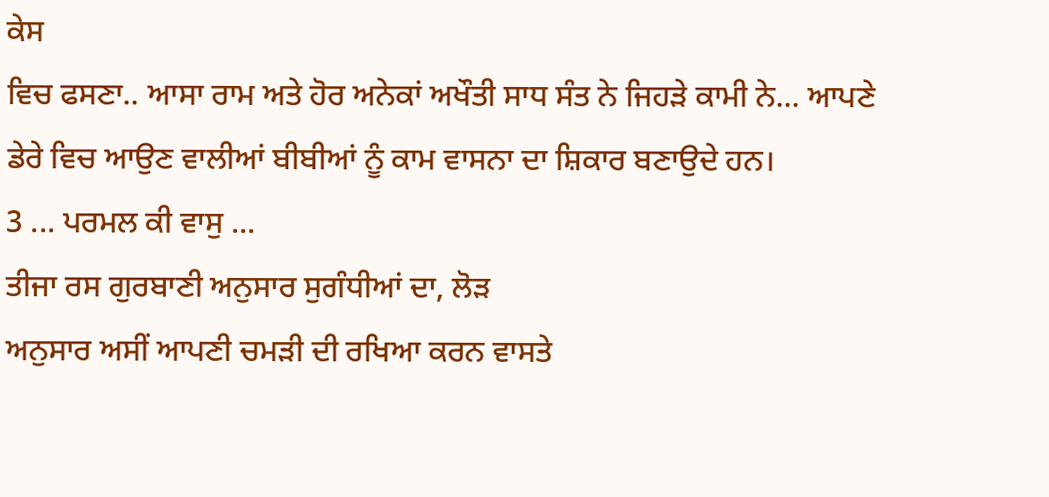ਕੇਸ
ਵਿਚ ਫਸਣਾ.. ਆਸਾ ਰਾਮ ਅਤੇ ਹੋਰ ਅਨੇਕਾਂ ਅਖੌਤੀ ਸਾਧ ਸੰਤ ਨੇ ਜਿਹੜੇ ਕਾਮੀ ਨੇ... ਆਪਣੇ
ਡੇਰੇ ਵਿਚ ਆਉਣ ਵਾਲੀਆਂ ਬੀਬੀਆਂ ਨੂੰ ਕਾਮ ਵਾਸਨਾ ਦਾ ਸ਼ਿਕਾਰ ਬਣਾਉਦੇ ਹਨ।
3 ... ਪਰਮਲ ਕੀ ਵਾਸੁ ...
ਤੀਜਾ ਰਸ ਗੁਰਬਾਣੀ ਅਨੁਸਾਰ ਸੁਗੰਧੀਆਂ ਦਾ, ਲੋੜ
ਅਨੁਸਾਰ ਅਸੀਂ ਆਪਣੀ ਚਮੜੀ ਦੀ ਰਖਿਆ ਕਰਨ ਵਾਸਤੇ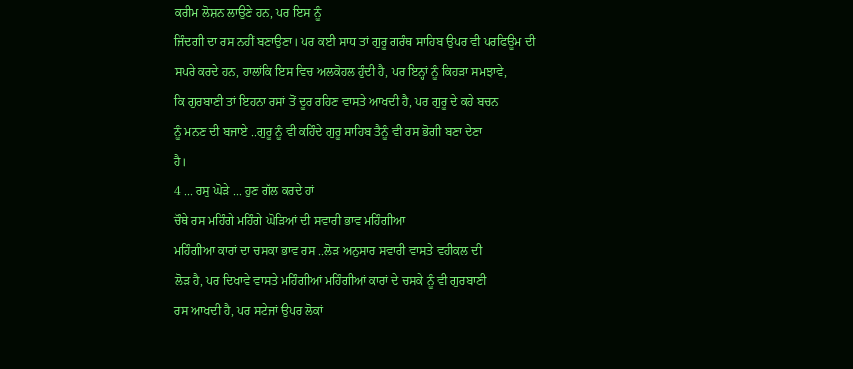ਕਰੀਮ ਲੋਸ਼ਨ ਲਾਉਣੇ ਹਨ, ਪਰ ਇਸ ਨੂੰ
ਜਿੰਦਗੀ ਦਾ ਰਸ ਨਹੀਂ ਬਣਾਉਣਾ। ਪਰ ਕਈ ਸਾਧ ਤਾਂ ਗੁਰੂ ਗਰੰਥ ਸਾਹਿਬ ਉਪਰ ਵੀ ਪਰਫਿਊਮ ਦੀ
ਸਪਰੇ ਕਰਦੇ ਹਨ, ਹਾਲਾਂਕਿ ਇਸ ਵਿਚ ਅਲਕੋਹਲ ਹੁੰਦੀ ਹੈ, ਪਰ ਇਨ੍ਹਾਂ ਨੂੰ ਕਿਹੜਾ ਸਮਝਾਵੇ,
ਕਿ ਗੁਰਬਾਣੀ ਤਾਂ ਇਹਨਾ ਰਸਾਂ ਤੋਂ ਦੂਰ ਰਹਿਣ ਵਾਸਤੇ ਆਖਦੀ ਹੈ, ਪਰ ਗੁਰੂ ਦੇ ਕਹੇ ਬਚਨ
ਨੂੰ ਮਨਣ ਦੀ ਬਜਾਏ ..ਗੁਰੂ ਨੂੰ ਵੀ ਕਹਿੰਦੇ ਗੁਰੂ ਸਾਹਿਬ ਤੈਨੂੰ ਵੀ ਰਸ ਭੋਗੀ ਬਣਾ ਦੇਣਾ
ਹੈ।
4 ... ਰਸੁ ਘੋੜੇ ... ਹੁਣ ਗੱਲ ਕਰਦੇ ਹਾਂ
ਚੌਥੇ ਰਸ ਮਹਿੰਗੇ ਮਹਿੰਗੇ ਘੋੜਿਆਂ ਦੀ ਸਵਾਰੀ ਭਾਵ ਮਹਿੰਗੀਆ
ਮਹਿੰਗੀਆ ਕਾਰਾਂ ਦਾ ਚਸਕਾ ਭਾਵ ਰਸ ..ਲੋੜ ਅਨੁਸਾਰ ਸਵਾਰੀ ਵਾਸਤੇ ਵਹੀਕਲ ਦੀ
ਲੋੜ ਹੈ, ਪਰ ਦਿਖਾਵੇ ਵਾਸਤੇ ਮਹਿੰਗੀਆਂ ਮਹਿੰਗੀਆਂ ਕਾਰਾਂ ਦੇ ਚਸਕੇ ਨੂੰ ਵੀ ਗੁਰਬਾਣੀ
ਰਸ ਆਖਦੀ ਹੈ, ਪਰ ਸਟੇਜਾਂ ਉਪਰ ਲੋਕਾਂ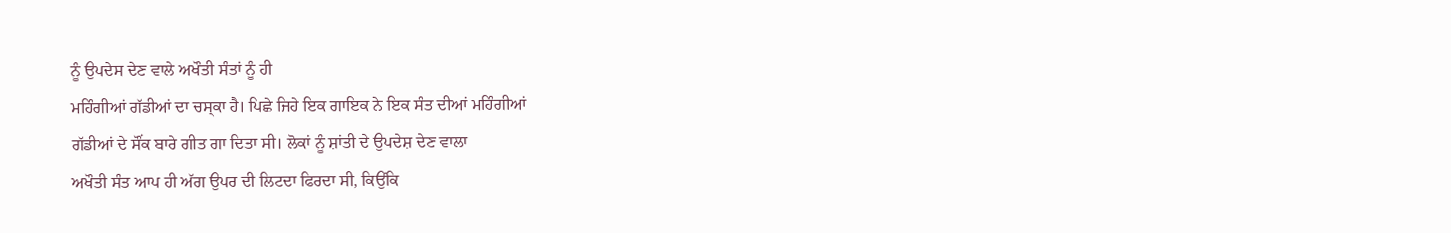ਨੂੰ ਉਪਦੇਸ ਦੇਣ ਵਾਲੇ ਅਖੌਤੀ ਸੰਤਾਂ ਨੂੰ ਹੀ
ਮਹਿੰਗੀਆਂ ਗੱਡੀਆਂ ਦਾ ਚਸ੍ਕਾ ਹੈ। ਪਿਛੇ ਜਿਹੇ ਇਕ ਗਾਇਕ ਨੇ ਇਕ ਸੰਤ ਦੀਆਂ ਮਹਿੰਗੀਆਂ
ਗੱਡੀਆਂ ਦੇ ਸੌਂਕ ਬਾਰੇ ਗੀਤ ਗਾ ਦਿਤਾ ਸੀ। ਲੋਕਾਂ ਨੂੰ ਸ਼ਾਂਤੀ ਦੇ ਉਪਦੇਸ਼ ਦੇਣ ਵਾਲਾ
ਅਖੌਤੀ ਸੰਤ ਆਪ ਹੀ ਅੱਗ ਉਪਰ ਦੀ ਲਿਟਦਾ ਫਿਰਦਾ ਸੀ, ਕਿਉਂਕਿ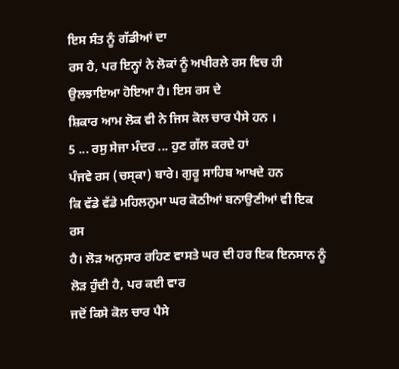ਇਸ ਸੰਤ ਨੂੰ ਗੱਡੀਆਂ ਦਾ
ਰਸ ਹੈ, ਪਰ ਇਨ੍ਹਾਂ ਨੇ ਲੋਕਾਂ ਨੂੰ ਅਖੀਰਲੇ ਰਸ ਵਿਚ ਹੀ ਉਲਝਾਇਆ ਹੋਇਆ ਹੈ। ਇਸ ਰਸ ਦੇ
ਸ਼ਿਕਾਰ ਆਮ ਲੋਕ ਵੀ ਨੇ ਜਿਸ ਕੋਲ ਚਾਰ ਪੈਸੇ ਹਨ ।
5 ... ਰਸੁ ਸੇਜਾ ਮੰਦਰ ... ਹੁਣ ਗੱਲ ਕਰਦੇ ਹਾਂ
ਪੰਜਵੇ ਰਸ (ਚਸ੍ਕਾ) ਬਾਰੇ। ਗੁਰੂ ਸਾਹਿਬ ਆਖਦੇ ਹਨ
ਕਿ ਵੱਡੇ ਵੱਡੇ ਮਹਿਲਨੁਮਾ ਘਰ ਕੋਠੀਆਂ ਬਨਾਉਣੀਆਂ ਵੀ ਇਕ ਰਸ
ਹੈ। ਲੋੜ ਅਨੁਸਾਰ ਰਹਿਣ ਵਾਸਤੇ ਘਰ ਦੀ ਹਰ ਇਕ ਇਨਸਾਨ ਨੂੰ ਲੋੜ ਹੁੰਦੀ ਹੈ, ਪਰ ਕਈ ਵਾਰ
ਜਦੋਂ ਕਿਸੇ ਕੋਲ ਚਾਰ ਪੈਸੇ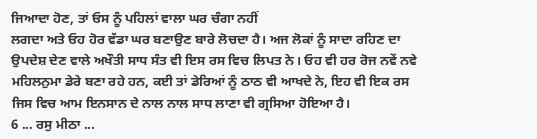ਜਿਆਦਾ ਹੋਣ, ਤਾਂ ਓਸ ਨੂੰ ਪਹਿਲਾਂ ਵਾਲਾ ਘਰ ਚੰਗਾ ਨਹੀਂ
ਲਗਦਾ ਅਤੇ ਓਹ ਹੋਰ ਵੱਡਾ ਘਰ ਬਣਾਉਣ ਬਾਰੇ ਲੋਚਦਾ ਹੈ। ਅਜ ਲੋਕਾਂ ਨੂੰ ਸਾਦਾ ਰਹਿਣ ਦਾ
ਉਪਦੇਸ਼ ਦੇਣ ਵਾਲੇ ਅਖੌਤੀ ਸਾਧ ਸੰਤ ਵੀ ਇਸ ਰਸ ਵਿਚ ਲਿਪਤ ਨੇ। ਓਹ ਵੀ ਹਰ ਰੋਜ ਨਵੇਂ ਨਵੇ
ਮਹਿਲਨੁਮਾ ਡੇਰੇ ਬਣਾ ਰਹੇ ਹਨ, ਕਈ ਤਾਂ ਡੇਰਿਆਂ ਨੂੰ ਠਾਠ ਵੀ ਆਖਦੇ ਨੇ, ਇਹ ਵੀ ਇਕ ਰਸ
ਜਿਸ ਵਿਚ ਆਮ ਇਨਸਾਨ ਦੇ ਨਾਲ ਨਾਲ ਸਾਧ ਲਾਣਾ ਵੀ ਗ੍ਰਸਿਆ ਹੋਇਆ ਹੈ।
6 ... ਰਸੁ ਮੀਠਾ ...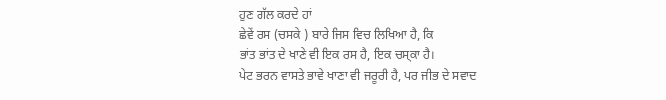ਹੁਣ ਗੱਲ ਕਰਦੇ ਹਾਂ
ਛੇਵੇਂ ਰਸ (ਚਸਕੇ ) ਬਾਰੇ ਜਿਸ ਵਿਚ ਲਿਖਿਆ ਹੈ, ਕਿ
ਭਾਂਤ ਭਾਂਤ ਦੇ ਖਾਣੇ ਵੀ ਇਕ ਰਸ ਹੈ, ਇਕ ਚਸ੍ਕਾ ਹੈ।
ਪੇਟ ਭਰਨ ਵਾਸਤੇ ਭਾਵੇ ਖਾਣਾ ਵੀ ਜਰੂਰੀ ਹੈ, ਪਰ ਜੀਭ ਦੇ ਸਵਾਦ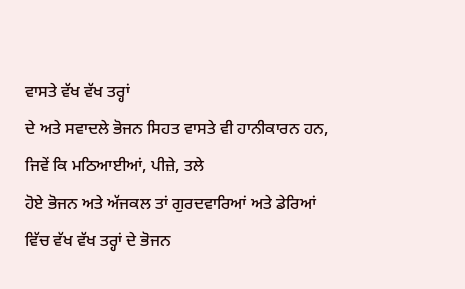ਵਾਸਤੇ ਵੱਖ ਵੱਖ ਤਰ੍ਹਾਂ
ਦੇ ਅਤੇ ਸਵਾਦਲੇ ਭੋਜਨ ਸਿਹਤ ਵਾਸਤੇ ਵੀ ਹਾਨੀਕਾਰਨ ਹਨ, ਜਿਵੇਂ ਕਿ ਮਠਿਆਈਆਂ, ਪੀਜ਼ੇ, ਤਲੇ
ਹੋਏ ਭੋਜਨ ਅਤੇ ਅੱਜਕਲ ਤਾਂ ਗੁਰਦਵਾਰਿਆਂ ਅਤੇ ਡੇਰਿਆਂ ਵਿੱਚ ਵੱਖ ਵੱਖ ਤਰ੍ਹਾਂ ਦੇ ਭੋਜਨ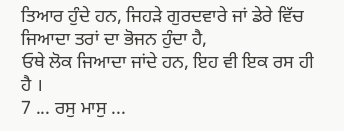ਤਿਆਰ ਹੁੰਦੇ ਹਨ, ਜਿਹੜੇ ਗੁਰਦਵਾਰੇ ਜਾਂ ਡੇਰੇ ਵਿੱਚ ਜਿਆਦਾ ਤਰਾਂ ਦਾ ਭੋਜਨ ਹੁੰਦਾ ਹੈ,
ਓਥੇ ਲੋਕ ਜਿਆਦਾ ਜਾਂਦੇ ਹਨ, ਇਹ ਵੀ ਇਕ ਰਸ ਹੀ ਹੈ ।
7 ... ਰਸੁ ਮਾਸੁ ...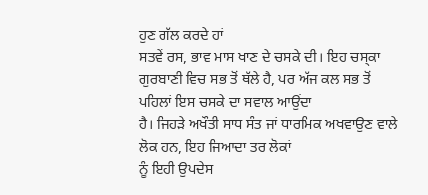ਹੁਣ ਗੱਲ ਕਰਦੇ ਹਾਂ
ਸਤਵੇਂ ਰਸ, ਭਾਵ ਮਾਸ ਖਾਣ ਦੇ ਚਸਕੇ ਦੀ। ਇਹ ਚਸ੍ਕਾ
ਗੁਰਬਾਣੀ ਵਿਚ ਸਭ ਤੋਂ ਥੱਲੇ ਹੈ, ਪਰ ਅੱਜ ਕਲ ਸਭ ਤੋਂ ਪਹਿਲਾਂ ਇਸ ਚਸਕੇ ਦਾ ਸਵਾਲ ਆਉਂਦਾ
ਹੈ। ਜਿਹੜੇ ਅਖੌਤੀ ਸਾਧ ਸੰਤ ਜਾਂ ਧਾਰਮਿਕ ਅਖਵਾਉਣ ਵਾਲੇ ਲੋਕ ਹਨ, ਇਹ ਜਿਆਦਾ ਤਰ ਲੋਕਾਂ
ਨੂੰ ਇਹੀ ਉਪਦੇਸ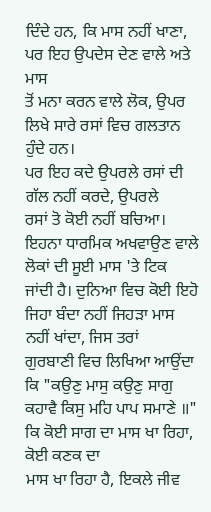ਦਿੰਦੇ ਹਨ, ਕਿ ਮਾਸ ਨਹੀਂ ਖਾਣਾ, ਪਰ ਇਹ ਉਪਦੇਸ ਦੇਣ ਵਾਲੇ ਅਤੇ ਮਾਸ
ਤੋਂ ਮਨਾ ਕਰਨ ਵਾਲੇ ਲੋਕ, ਉਪਰ ਲਿਖੇ ਸਾਰੇ ਰਸਾਂ ਵਿਚ ਗਲਤਾਨ ਹੁੰਦੇ ਹਨ।
ਪਰ ਇਹ ਕਦੇ ਉਪਰਲੇ ਰਸਾਂ ਦੀ ਗੱਲ ਨਹੀਂ ਕਰਦੇ, ਉਪਰਲੇ
ਰਸਾਂ ਤੋ ਕੋਈ ਨਹੀਂ ਬਚਿਆ। ਇਹਨਾ ਧਾਰਮਿਕ ਅਖਵਾਉਣ ਵਾਲੇ ਲੋਕਾਂ ਦੀ ਸੂਈ ਮਾਸ 'ਤੇ ਟਿਕ
ਜਾਂਦੀ ਹੈ। ਦੁਨਿਆ ਵਿਚ ਕੋਈ ਇਹੋ ਜਿਹਾ ਬੰਦਾ ਨਹੀਂ ਜਿਹੜਾ ਮਾਸ ਨਹੀਂ ਖਾਂਦਾ, ਜਿਸ ਤਰਾਂ
ਗੁਰਬਾਣੀ ਵਿਚ ਲਿਖਿਆ ਆਉਂਦਾ ਕਿ "ਕਉਣੁ ਮਾਸੁ ਕਉਣੁ ਸਾਗੁ
ਕਹਾਵੈ ਕਿਸੁ ਮਹਿ ਪਾਪ ਸਮਾਣੇ ॥" ਕਿ ਕੋਈ ਸਾਗ ਦਾ ਮਾਸ ਖਾ ਰਿਹਾ, ਕੋਈ ਕਣਕ ਦਾ
ਮਾਸ ਖਾ ਰਿਹਾ ਹੈ, ਇਕਲੇ ਜੀਵ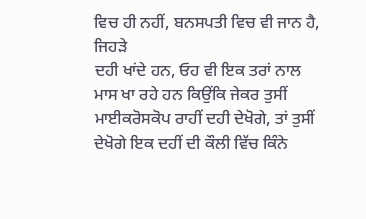ਵਿਚ ਹੀ ਨਹੀਂ, ਬਨਸਪਤੀ ਵਿਚ ਵੀ ਜਾਨ ਹੈ, ਜਿਹੜੇ
ਦਹੀ ਖਾਂਦੇ ਹਨ, ਓਹ ਵੀ ਇਕ ਤਰਾਂ ਨਾਲ ਮਾਸ ਖਾ ਰਹੇ ਹਨ ਕਿਉਂਕਿ ਜੇਕਰ ਤੁਸੀਂ
ਮਾਈਕਰੋਸਕੋਪ ਰਾਹੀਂ ਦਹੀ ਦੇਖੋਗੇ, ਤਾਂ ਤੁਸੀਂ ਦੇਖੋਗੇ ਇਕ ਦਹੀਂ ਦੀ ਕੌਲੀ ਵਿੱਚ ਕਿੰਨੇ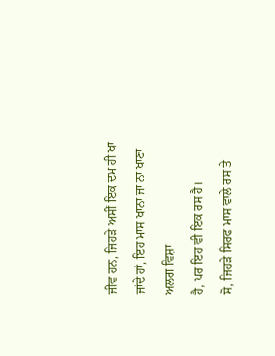ਜੀਵ ਹਨ, ਜਿਹੜੇ ਅਸੀਂ ਇਕ ਦਮ ਹੀ ਖਾ ਜਾਂਦੇ ਹਾਂ, ਇਹ ਮਾਸ ਖਾਨਾ ਜਾ ਨਾ ਖਾਣਾ ਅਲਗ ਵਿਸ਼ਾ
ਹੈ, ਪਰ ਇਹ ਵੀ ਇਕ ਰਸ ਹੈ।
ਸੋ, ਜਿਹੜੇ ਸਿਰਫ ਮਾਸ ਵਾਲੇ ਰਸ ਤੇ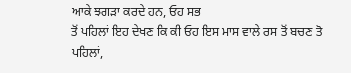ਆਕੇ ਝਗੜਾ ਕਰਦੇ ਹਨ, ਓਹ ਸਭ
ਤੋਂ ਪਹਿਲਾਂ ਇਹ ਦੇਖਣ ਕਿ ਕੀ ਓਹ ਇਸ ਮਾਸ ਵਾਲੇ ਰਸ ਤੋਂ ਬਚਣ ਤੋ ਪਹਿਲਾਂ,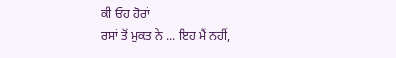ਕੀ ਓਹ ਹੋਰਾਂ
ਰਸਾਂ ਤੋਂ ਮੁਕਤ ਨੇ ... ਇਹ ਮੈਂ ਨਹੀਂ,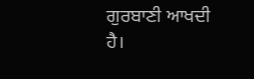ਗੁਰਬਾਣੀ ਆਖਦੀ ਹੈ।